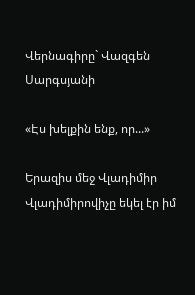Վերնագիրը` Վազգեն Սարգսյանի

«Էս խելքին ենք, որ...»

Երազիս մեջ Վլադիմիր Վլադիմիրովիչը եկել էր իմ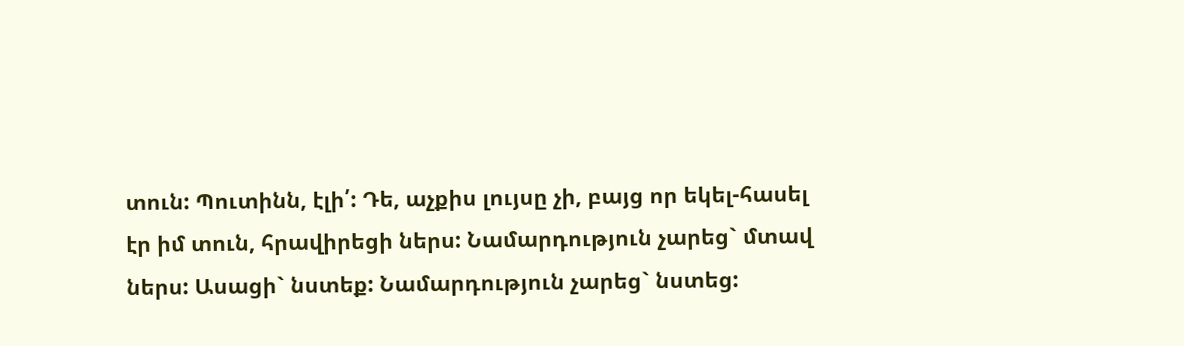տուն: Պուտինն, էլի՛: Դե, աչքիս լույսը չի, բայց որ եկել-հասել էր իմ տուն, հրավիրեցի ներս: Նամարդություն չարեց` մտավ ներս: Ասացի` նստեք: Նամարդություն չարեց` նստեց: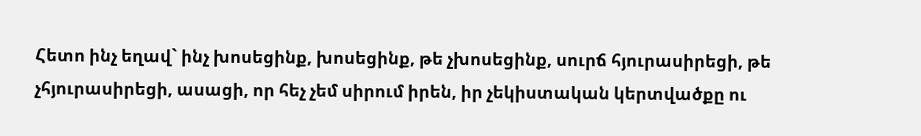Հետո ինչ եղավ` ինչ խոսեցինք, խոսեցինք, թե չխոսեցինք, սուրճ հյուրասիրեցի, թե չհյուրասիրեցի, ասացի, որ հեչ չեմ սիրում իրեն, իր չեկիստական կերտվածքը ու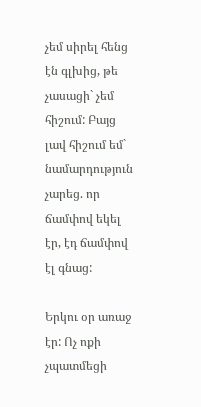չեմ սիրել հենց էն գլխից, թե չասացի` չեմ հիշում: Բայց լավ հիշում եմ` նամարդություն չարեց. որ ճամփով եկել էր, էդ ճամփով էլ գնաց:

Երկու օր առաջ էր: Ոչ ոքի չպատմեցի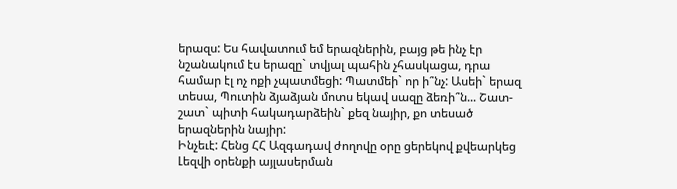երազս: Ես հավատում եմ երազներին, բայց թե ինչ էր նշանակում էս երազը` տվյալ պահին չհասկացա, դրա համար էլ ոչ ոքի չպատմեցի: Պատմեի` որ ի՞նչ: Ասեի` երազ տեսա, Պուտին ձյաձյան մոտս եկավ սազը ձեռի՞ն... Շատ-շատ` պիտի հակադարձեին` քեզ նայիր, քո տեսած երազներին նայիր:
Ինչեւէ: Հենց ՀՀ Ազգադավ ժողովը օրը ցերեկով քվեարկեց Լեզվի օրենքի այլասերման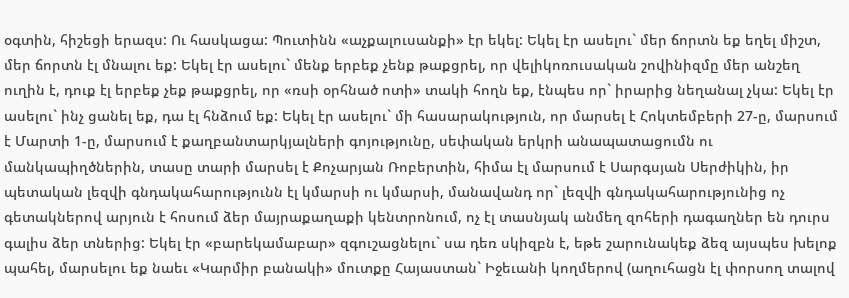օգտին, հիշեցի երազս: Ու հասկացա: Պուտինն «աչքալուսանքի» էր եկել: Եկել էր ասելու` մեր ճորտն եք եղել միշտ, մեր ճորտն էլ մնալու եք: Եկել էր ասելու` մենք երբեք չենք թաքցրել, որ վելիկոռուսական շովինիզմը մեր անշեղ ուղին է, դուք էլ երբեք չեք թաքցրել, որ «ռսի օրհնած ոտի» տակի հողն եք, էնպես որ` իրարից նեղանալ չկա: Եկել էր ասելու` ինչ ցանել եք, դա էլ հնձում եք: Եկել էր ասելու` մի հասարակություն, որ մարսել է Հոկտեմբերի 27-ը, մարսում է Մարտի 1-ը, մարսում է քաղբանտարկյալների գոյությունը, սեփական երկրի անապատացումն ու մանկապիղծներին, տասը տարի մարսել է Քոչարյան Ռոբերտին, հիմա էլ մարսում է Սարգսյան Սերժիկին, իր պետական լեզվի գնդակահարությունն էլ կմարսի ու կմարսի, մանավանդ որ` լեզվի գնդակահարությունից ոչ գետակներով արյուն է հոսում ձեր մայրաքաղաքի կենտրոնում, ոչ էլ տասնյակ անմեղ զոհերի դագաղներ են դուրս գալիս ձեր տներից: Եկել էր «բարեկամաբար» զգուշացնելու` սա դեռ սկիզբն է, եթե շարունակեք ձեզ այսպես խելոք պահել, մարսելու եք նաեւ «Կարմիր բանակի» մուտքը Հայաստան` Իջեւանի կողմերով (աղուհացն էլ փորսող տալով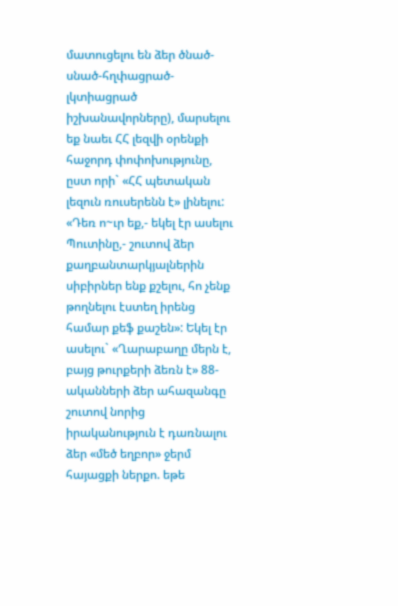մատուցելու են ձեր ծնած-սնած-հղփացրած-լկտիացրած իշխանավորները), մարսելու եք նաեւ ՀՀ լեզվի օրենքի հաջորդ փոփոխությունը, ըստ որի` «ՀՀ պետական լեզուն ռուսերենն է» լինելու: «Դեռ ո~ւր եք,- եկել էր ասելու Պուտինը,- շուտով ձեր քաղբանտարկյալներին սիբիրներ ենք քշելու, հո չենք թողնելու էստեղ իրենց համար քեֆ քաշեն»: Եկել էր ասելու` «Ղարաբաղը մերն է, բայց թուրքերի ձեռն է» 88-ականների ձեր ահազանգը շուտով նորից իրականություն է դառնալու ձեր «մեծ եղբոր» ջերմ հայացքի ներքո. եթե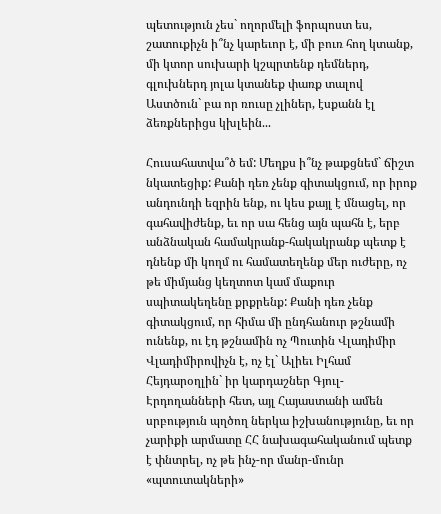պետություն չես` ողորմելի ֆորպոստ ես, շատուքիչն ի՞նչ կարեւոր է, մի բուռ հող կտանք, մի կտոր սուխարի կշպրտենք դեմներդ, գլուխներդ յոլա կտանեք փառք տալով Աստծուն` բա որ ռուսը չլիներ, էսքանն էլ ձեռքներիցս կխլեին...

Հուսահատվա՞ծ եմ: Մեղքս ի՞նչ թաքցնեմ` ճիշտ նկատեցիք: Քանի դեռ չենք գիտակցում, որ իրոք անդունդի եզրին ենք, ու կես քայլ է մնացել, որ գահավիժենք, եւ որ սա հենց այն պահն է, երբ անձնական համակրանք-հակակրանք պետք է դնենք մի կողմ ու համատեղենք մեր ուժերը, ոչ թե միմյանց կեղտոտ կամ մաքուր սպիտակեղենը քրքրենք: Քանի դեռ չենք գիտակցում, որ հիմա մի ընդհանուր թշնամի ունենք, ու էդ թշնամին ոչ Պուտին Վլադիմիր Վլադիմիրովիչն է, ոչ էլ` Ալիեւ Իլհամ Հեյդարօղլին` իր կարդաշներ Գյուլ-Էրդողանների հետ, այլ Հայաստանի ամեն սրբություն պղծող ներկա իշխանությունը, եւ որ չարիքի արմատը ՀՀ նախագահականում պետք է փնտրել, ոչ թե ինչ-որ մանր-մունր «պտուտակների»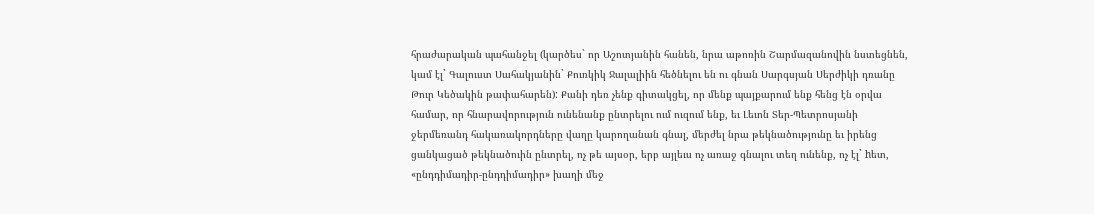հրաժարական պահանջել (կարծես` որ Աշոտյանին հանեն, նրա աթոռին Շարմազանովին նստեցնեն, կամ էլ` Գալուստ Սահակյանին` Քուռկիկ Ջալալիին հեծնելու են ու գնան Սարգսյան Սերժիկի դռանը Թուր Կեծակին թափահարեն): Քանի դեռ չենք գիտակցել, որ մենք պայքարում ենք հենց էն օրվա համար, որ հնարավորություն ունենանք ընտրելու ում ուզում ենք, եւ Լեւոն Տեր-Պետրոսյանի ջերմեռանդ հակառակորդները վաղը կարողանան գնալ, մերժել նրա թեկնածությունը եւ իրենց ցանկացած թեկնածուին ընտրել, ոչ թե այսօր, երբ այլեւս ոչ առաջ գնալու տեղ ունենք, ոչ էլ` hետ, «ընդդիմադիր-ընդդիմադիր» խաղի մեջ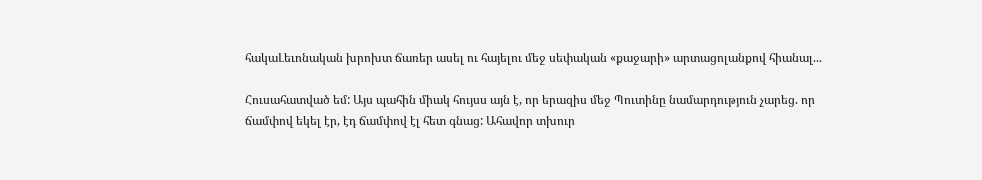հակաԼեւոնական խրոխտ ճառեր ասել ու հայելու մեջ սեփական «քաջարի» արտացոլանքով հիանալ...

Հուսահատված եմ: Այս պահին միակ հույսս այն է, որ երազիս մեջ Պուտինը նամարդություն չարեց. որ ճամփով եկել էր, էդ ճամփով էլ հետ գնաց: Ահավոր տխուր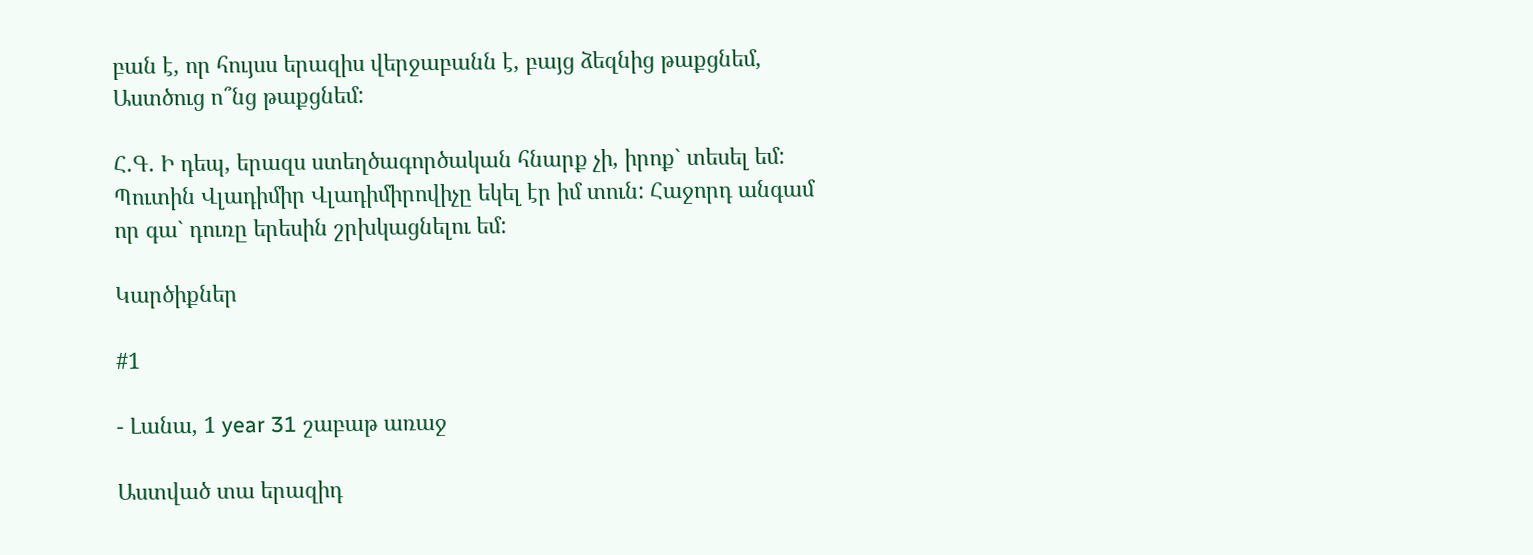բան է, որ հույսս երազիս վերջաբանն է, բայց ձեզնից թաքցնեմ, Աստծուց ո՞նց թաքցնեմ:

Հ.Գ. Ի դեպ, երազս ստեղծագործական հնարք չի, իրոք` տեսել եմ: Պուտին Վլադիմիր Վլադիմիրովիչը եկել էր իմ տուն: Հաջորդ անգամ որ գա` դուռը երեսին շրխկացնելու եմ:

Կարծիքներ

#1

- Լանա, 1 year 31 շաբաթ առաջ

Աստված տա երազիդ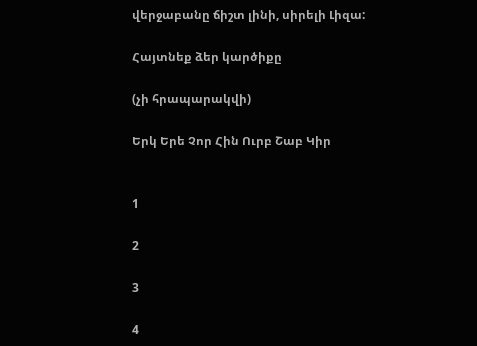վերջաբանը ճիշտ լինի, սիրելի Լիզա:

Հայտնեք ձեր կարծիքը

(չի հրապարակվի)

Երկ Երե Չոր Հին Ուրբ Շաբ Կիր


1

2

3

4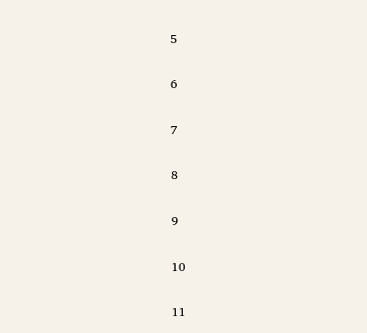5

6

7

8

9

10

11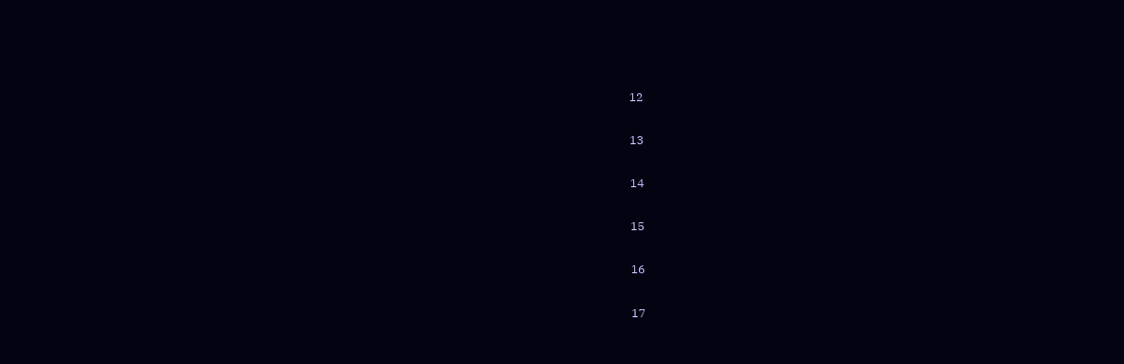12

13

14

15

16

17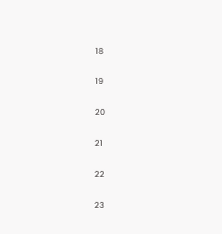18

19

20

21

22

23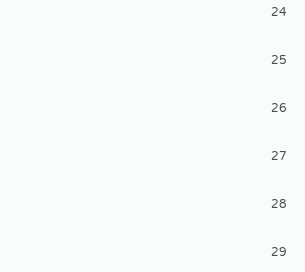24

25

26

27

28

29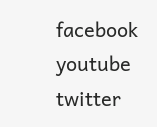facebook youtube twitter